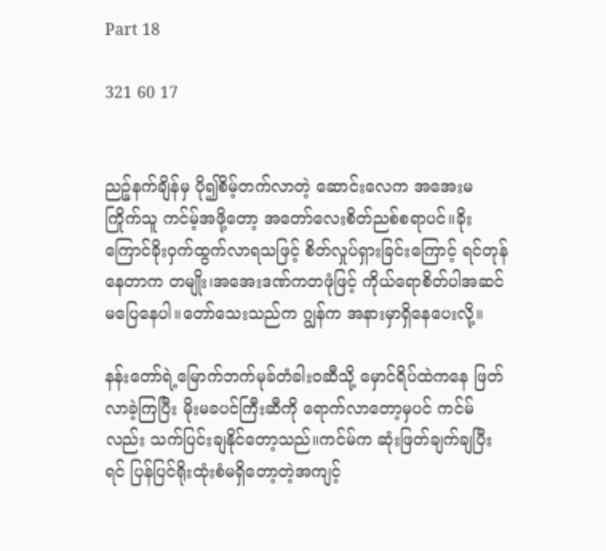Part 18

321 60 17


ညဉ့်နက်ချိန်မှ ပို၍စိမ့်တက်လာတဲ့ ဆောင်း‌လေက အအေးမကြိုက်သူ ကင်မ့်အဖို့တော့ အတော်လေးစိတ်ညစ်စရာပင်။ခိုးကြောင်ခိုးဝှက်ထွက်လာရသဖြင့် စိတ်လှုပ်ရှားခြင်းကြောင့် ရင်တုန်နေတာက တမျိုး၊အအေးဒဏ်ကတဖုံဖြင့် ကိုယ်ရောစိတ်ပါအဆင်မပြေနေပါ။တော်သေးသည်က ဂျွန်က အနားမှာရှိနေပေးလို့။

နန်းတော်ရဲ့မြောက်ဘက်မုခ်တံခါး၀ဆီသို့ မှောင်ရိပ်ထဲကနေ ဖြတ်လာခဲ့ကြပြီး မိုးမခပင်ကြီးဆီကို ရောက်လာတော့မှပင် ကင်မ်လည်း သက်ပြင်းချနိုင်တော့သည်။ကင်မ်က ဆုံးဖြတ်ချက်ချပြီးရင် ပြန်ပြင်ရိုးထုံးစံမရှိတော့တဲ့အကျင့်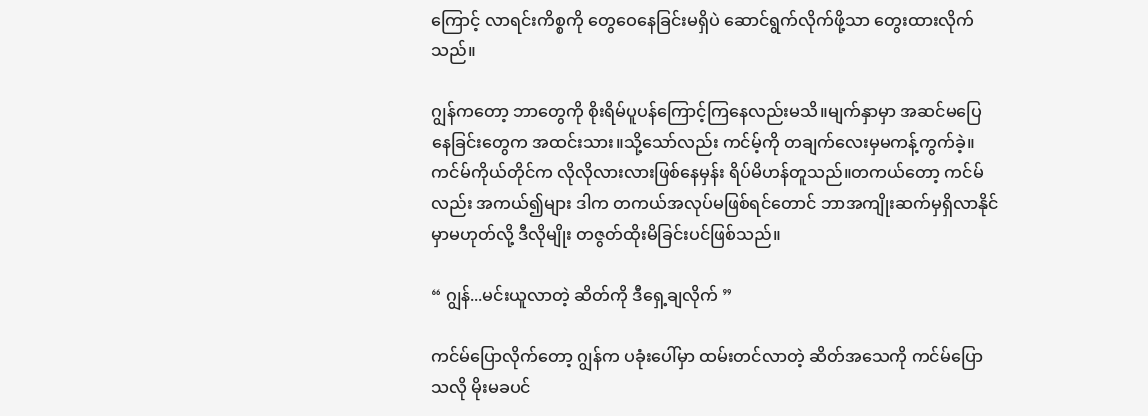ကြောင့် လာရင်းကိစ္စကို တွေဝေနေခြင်းမရှိပဲ ဆောင်ရွက်လိုက်ဖို့သာ တွေးထားလိုက်သည်။

ဂျွန်ကတော့ ဘာတွေကို စိုးရိမ်ပူပန်ကြောင့်ကြနေလည်းမသိ။မျက်နှာမှာ အဆင်မပြေနေခြင်းတွေက အထင်းသား။သို့‌သော်လည်း ကင်မ့်ကို တချက်လေးမှမကန့်ကွက်ခဲ့။ကင်မ်ကိုယ်တိုင်က လိုလိုလားလားဖြစ်နေမှန်း ရိပ်မိဟန်တူသည်။တကယ်တော့ ကင်မ်လည်း အကယ်၍များ ဒါက တကယ်အလုပ်မဖြစ်ရင်တောင် ဘာအကျိုးဆက်မှရှိလာနိုင်မှာမဟုတ်လို့ ဒီလိုမျိုး တဇွတ်ထိုးမိခြင်းပင်ဖြစ်သည်။

“ ဂျွန်...မင်းယူလာတဲ့ ဆိတ်ကို ဒီရှေ့ချလိုက် ”

ကင်မ်ပြောလိုက်တော့ ဂျွန်က ပခုံးပေါ်မှာ ထမ်းတင်လာတဲ့ ဆိတ်အသေကို ကင်မ်ပြောသလို မိုးမခပင်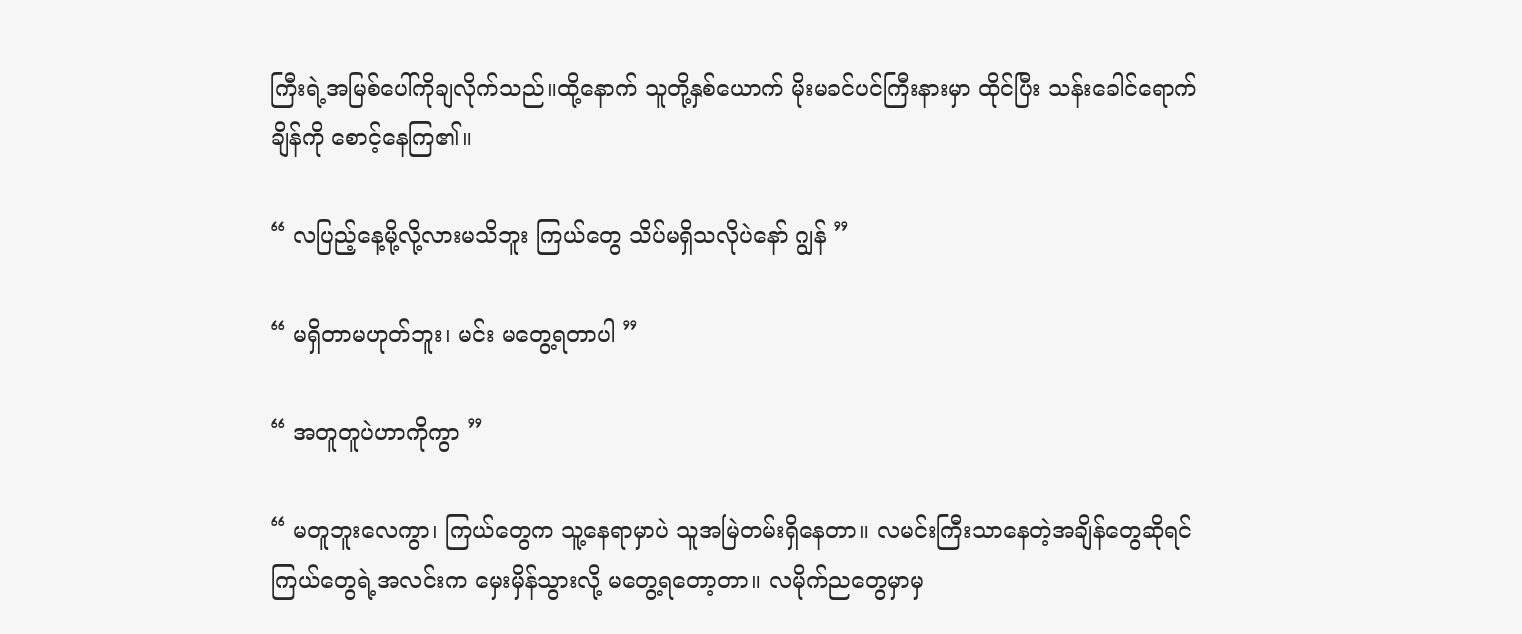ကြီးရဲ့အမြစ်ပေါ်ကိုချလိုက်သည်။ထို့နောက် သူတို့နှစ်ယောက် မိုးမခင်ပင်ကြီးနားမှာ ထိုင်ပြီး သန်းခေါင်ရောက်ချိန်ကို စောင့်နေကြ၏။

“ လပြည့်နေ့မို့လို့လားမသိဘူး ကြယ်တွေ သိပ်မရှိသလိုပဲနော် ဂျွန် ”

“ မရှိတာမဟုတ်ဘူး၊ မင်း မတွေ့ရတာပါ ”

“ အတူတူပဲဟာကိုကွာ ”

“ မတူဘူးလေကွာ၊ ကြယ်တွေက သူ့နေရာမှာပဲ သူအမြဲတမ်းရှိနေတာ။ လမင်းကြီးသာနေတဲ့အချိန်တွေဆိုရင် ကြယ်တွေရဲ့အလင်းက မှေးမှိန်သွားလို့ မတွေ့ရတော့တာ။ လမိုက်ညတွေမှာမှ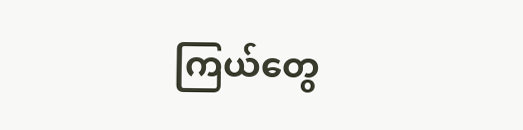ကြယ်တွေ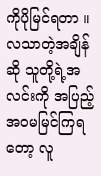ကိုပိုမြင်ရတာ ။ လသာတဲ့အချိန်ဆို သူတို့ရဲ့အလင်းကို အပြည့်အ၀မမြင်ကြရတော့ လူ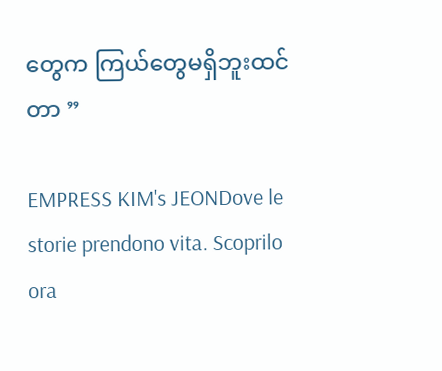တွေက ကြယ်တွေမရှိဘူးထင်တာ ”

EMPRESS KIM's JEONDove le storie prendono vita. Scoprilo ora